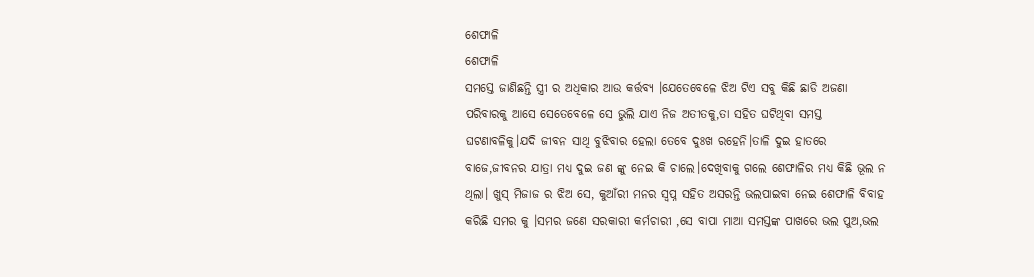ଶେଫାଳି
ଶେଫାଳି
ସମସ୍ତେ ଜାଣିଛନ୍ତି ସ୍ତ୍ରୀ ର ଅଧିକାର ଆଉ କର୍ତ୍ତବ୍ୟ ।ଯେତେବେଳେ ଝିଅ ଟିଏ ସବୁ କିଛି ଛାଡି ଅଜଣା ପରିବାରକୁ ଆସେ ସେତେବେଳେ ସେ ଭୁଲି ଯାଏ ନିଜ ଅତୀତକୁ,ତା ସହିତ ଘଟିଥିବା ସମସ୍ତ ଘଟଣାବଳିକୁ।ଯଦି ଜୀବନ ସାଥି ବୁଝିବାର ହେଲା ତେବେ ଦୁଃଖ ରହେନି।ତାଳି ଦୁଇ ହାତରେ ବାଜେ,ଜୀବନର ଯାତ୍ରା ମଧ୍ୟ ଦୁଇ ଜଣ ଙ୍କୁ ନେଇ କି ଚାଲେ।ଦେଖିବାକୁ ଗଲେ ଶେଫାଳିର ମଧ୍ୟ କିଛି ଭୂଲ ନ ଥିଲା। ଖୁସ୍ ମିଜାଜ ର ଝିଅ ସେ, କୁଆଁରୀ ମନର ସ୍ବପ୍ନ ସହିତ ଅସରନ୍ତି ଭଲପାଇବା ନେଇ ଶେଫାଳି ବିବାହ କରିଛି ସମର କୁ ।ସମର ଜଣେ ସରକାରୀ କର୍ମଚାରୀ ,ସେ ବାପା ମାଆ ସମସ୍ତଙ୍କ ପାଖରେ ଭଲ ପୁଅ,ଭଲ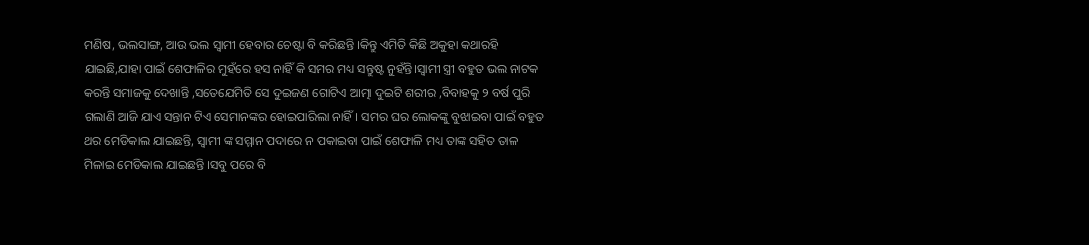ମଣିଷ, ଭଲସାଙ୍ଗ, ଆଉ ଭଲ ସ୍ବାମୀ ହେବାର ଚେଷ୍ଟା ବି କରିଛନ୍ତି ।କିନ୍ତୁ ଏମିତି କିଛି ଅକୁହା କଥାରହି ଯାଇଛି,ଯାହା ପାଇଁ ଶେଫାଳିର ମୁହଁରେ ହସ ନାହିଁ କି ସମର ମଧ୍ୟ ସନ୍ତୁଷ୍ଟ ନୁହଁନ୍ତି।ସ୍ବାମୀ ସ୍ତ୍ରୀ ବହୁତ ଭଲ ନାଟକ କରନ୍ତି ସମାଜକୁ ଦେଖାନ୍ତି ,ସତେଯେମିତି ସେ ଦୁଇଜଣ ଗୋଟିଏ ଆତ୍ମା ଦୁଇଟି ଶରୀର ,ବିବାହକୁ ୨ ବର୍ଷ ପୁରି ଗଲାଣି ଆଜି ଯାଏ ସନ୍ତାନ ଟିଏ ସେମାନଙ୍କର ହୋଇପାରିଲା ନାହିଁ। ସମର ଘର ଲୋକଙ୍କୁ ବୁଝାଇବା ପାଇଁ ବହୁତ ଥର ମେଡିକାଲ ଯାଇଛନ୍ତି, ସ୍ବାମୀ ଙ୍କ ସମ୍ମାନ ପଦାରେ ନ ପକାଇବା ପାଇଁ ଶେଫାଳି ମଧ୍ୟ ତାଙ୍କ ସହିତ ତାଳ ମିଳାଇ ମେଡିକାଲ ଯାଇଛନ୍ତି ।ସବୁ ପରେ ବି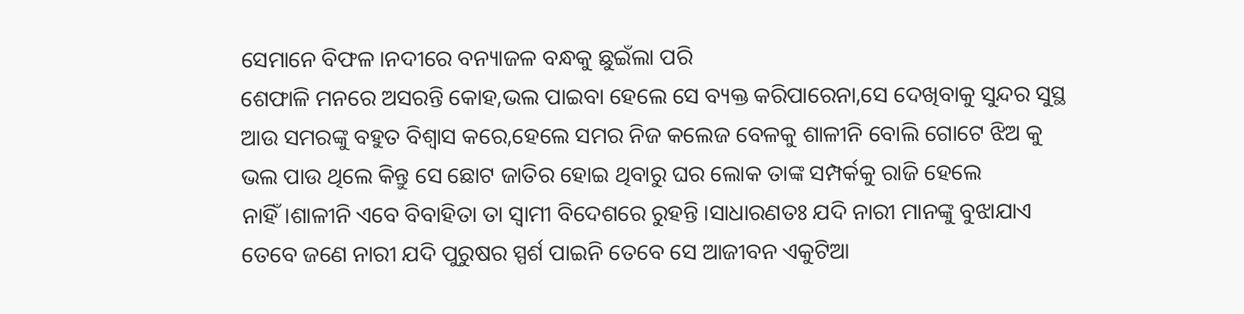ସେମାନେ ବିଫଳ।ନଦୀରେ ବନ୍ୟାଜଳ ବନ୍ଧକୁ ଛୁଇଁଲା ପରି
ଶେଫାଳି ମନରେ ଅସରନ୍ତି କୋହ,ଭଲ ପାଇବା ହେଲେ ସେ ବ୍ୟକ୍ତ କରିପାରେନା,ସେ ଦେଖିବାକୁ ସୁନ୍ଦର ସୁସ୍ଥ ଆଉ ସମରଙ୍କୁ ବହୁତ ବିଶ୍ୱାସ କରେ,ହେଲେ ସମର ନିଜ କଲେଜ ବେଳକୁ ଶାଳୀନି ବୋଲି ଗୋଟେ ଝିଅ କୁ ଭଲ ପାଉ ଥିଲେ କିନ୍ତୁ ସେ ଛୋଟ ଜାତିର ହୋଇ ଥିବାରୁ ଘର ଲୋକ ତାଙ୍କ ସମ୍ପର୍କକୁ ରାଜି ହେଲେ ନାହିଁ।ଶାଳୀନି ଏବେ ବିବାହିତା ତା ସ୍ବାମୀ ବିଦେଶରେ ରୁହନ୍ତି ।ସାଧାରଣତଃ ଯଦି ନାରୀ ମାନଙ୍କୁ ବୁଝାଯାଏ ତେବେ ଜଣେ ନାରୀ ଯଦି ପୁରୁଷର ସ୍ପର୍ଶ ପାଇନି ତେବେ ସେ ଆଜୀବନ ଏକୁଟିଆ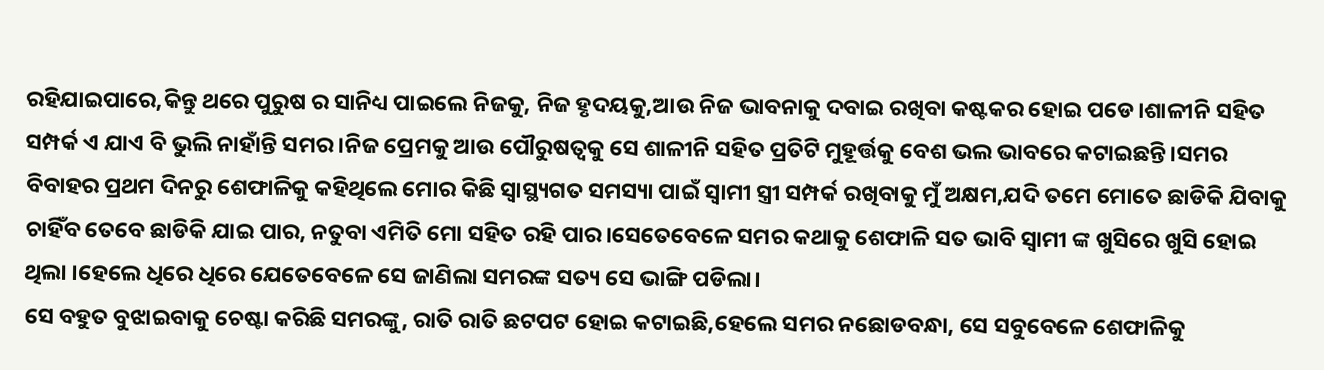ରହିଯାଇପାରେ,କିନ୍ତୁ ଥରେ ପୁରୁଷ ର ସାନିଧ୍ୟ ପାଇଲେ ନିଜକୁ, ନିଜ ହୃଦୟକୁ,ଆଉ ନିଜ ଭାବନାକୁ ଦବାଇ ରଖିବା କଷ୍ଟକର ହୋଇ ପଡେ।ଶାଳୀନି ସହିତ ସମ୍ପର୍କ ଏ ଯାଏ ବି ଭୁଲି ନାହାଁନ୍ତି ସମର ।ନିଜ ପ୍ରେମକୁ ଆଉ ପୌରୁଷତ୍ବକୁ ସେ ଶାଳୀନି ସହିତ ପ୍ରତିଟି ମୁହୂର୍ତ୍ତକୁ ବେଶ ଭଲ ଭାବରେ କଟାଇଛନ୍ତି।ସମର ବିବାହର ପ୍ରଥମ ଦିନରୁ ଶେଫାଳିକୁ କହିଥିଲେ ମୋର କିଛି ସ୍ବାସ୍ଥ୍ୟଗତ ସମସ୍ୟା ପାଇଁ ସ୍ବାମୀ ସ୍ତ୍ରୀ ସମ୍ପର୍କ ରଖିବାକୁ ମୁଁ ଅକ୍ଷମ,ଯଦି ତମେ ମୋତେ ଛାଡିକି ଯିବାକୁ ଚାହିଁବ ତେବେ ଛାଡିକି ଯାଇ ପାର, ନତୁବା ଏମିତି ମୋ ସହିତ ରହି ପାର।ସେତେବେଳେ ସମର କଥାକୁ ଶେଫାଳି ସତ ଭାବି ସ୍ବାମୀ ଙ୍କ ଖୁସିରେ ଖୁସି ହୋଇ ଥିଲା ।ହେଲେ ଧିରେ ଧିରେ ଯେତେବେଳେ ସେ ଜାଣିଲା ସମରଙ୍କ ସତ୍ୟ ସେ ଭାଙ୍ଗି ପଡିଲା।
ସେ ବହୁତ ବୁଝାଇବାକୁ ଚେଷ୍ଟା କରିଛି ସମରଙ୍କୁ, ରାତି ରାତି ଛଟପଟ ହୋଇ କଟାଇଛି,ହେଲେ ସମର ନଛୋଡବନ୍ଧା, ସେ ସବୁବେଳେ ଶେଫାଳିକୁ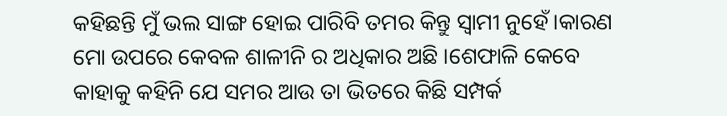କହିଛନ୍ତି ମୁଁ ଭଲ ସାଙ୍ଗ ହୋଇ ପାରିବି ତମର କିନ୍ତୁ ସ୍ବାମୀ ନୁହେଁ।କାରଣ ମୋ ଉପରେ କେବଳ ଶାଳୀନି ର ଅଧିକାର ଅଛି ।ଶେଫାଳି କେବେ କାହାକୁ କହିନି ଯେ ସମର ଆଉ ତା ଭିତରେ କିଛି ସମ୍ପର୍କ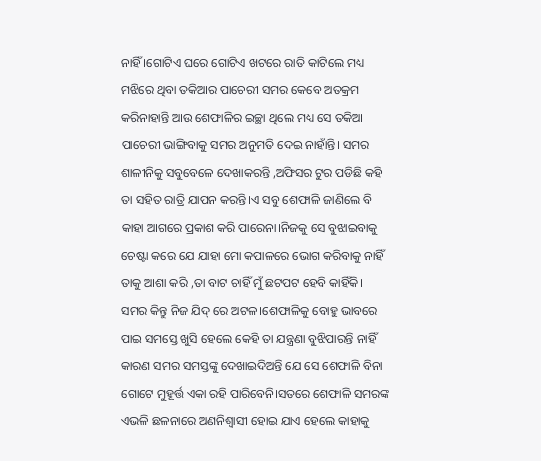ନାହିଁ ।ଗୋଟିଏ ଘରେ ଗୋଟିଏ ଖଟରେ ରାତି କାଟିଲେ ମଧ୍ୟ ମଝିରେ ଥିବା ତକିଆର ପାଚେରୀ ସମର କେବେ ଅତକ୍ରମ କରିନାହାନ୍ତି ଆଉ ଶେଫାଳିର ଇଚ୍ଛା ଥିଲେ ମଧ୍ୟ ସେ ତକିଆ ପାଚେରୀ ଭାଙ୍ଗିବାକୁ ସମର ଅନୁମତି ଦେଇ ନାହାଁନ୍ତି। ସମର ଶାଳୀନିକୁ ସବୁବେଳେ ଦେଖାକରନ୍ତି ,ଅଫିସର ଟୁର ପଡିଛି କହି ତା ସହିତ ରାତ୍ରି ଯାପନ କରନ୍ତି।ଏ ସବୁ ଶେଫାଳି ଜାଣିଲେ ବି କାହା ଆଗରେ ପ୍ରକାଶ କରି ପାରେନା।ନିଜକୁ ସେ ବୁଝାଇବାକୁ ଚେଷ୍ଟା କରେ ଯେ ଯାହା ମୋ କପାଳରେ ଭୋଗ କରିବାକୁ ନାହିଁ ତାକୁ ଆଶା କରି ,ତା ବାଟ ଚାହିଁ ମୁଁ ଛଟପଟ ହେବି କାହିଁକି। ସମର କିନ୍ତୁ ନିଜ ଯିଦ୍ ରେ ଅଟଳ।ଶେଫାଳିକୁ ବୋହୁ ଭାବରେ ପାଇ ସମସ୍ତେ ଖୁସି ହେଲେ କେହି ତା ଯନ୍ତ୍ରଣା ବୁଝିପାରନ୍ତି ନାହିଁ କାରଣ ସମର ସମସ୍ତଙ୍କୁ ଦେଖାଇଦିଅନ୍ତି ଯେ ସେ ଶେଫାଳି ବିନା ଗୋଟେ ମୁହୂର୍ତ୍ତ ଏକା ରହି ପାରିବେନି।ସତରେ ଶେଫାଳି ସମରଙ୍କ ଏଭଳି ଛଳନାରେ ଅଣନିଶ୍ବାସୀ ହୋଇ ଯାଏ ହେଲେ କାହାକୁ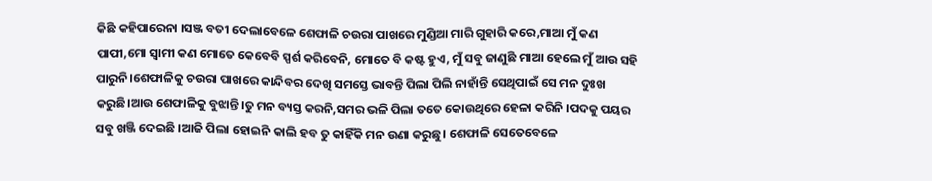କିଛି କହିପାରେନା ।ସଞ୍ଜ ବତୀ ଦେଲାବେଳେ ଶେଫାଳି ଚଉରା ପାଖରେ ମୁଣ୍ଡିଆ ମାରି ଗୁହାରି କରେ,ମାଆ ମୁଁ କଣ ପାପୀ,ମୋ ସ୍ୱାମୀ କଣ ମୋତେ କେବେବି ସ୍ପର୍ଶ କରିବେନି, ମୋତେ ବି କଷ୍ଟ ହୁଏ, ମୁଁ ସବୁ ଜାଣୁଛି ମାଆ ହେଲେ ମୁଁ ଆଉ ସହି ପାରୁନି।ଶେଫାଳିକୁ ଚଉରା ପାଖରେ କାନ୍ଦିବର ଦେଖି ସମସ୍ତେ ଭାବନ୍ତି ପିଲା ପିଲି ନାହାଁନ୍ତି ସେଥିପାଇଁ ସେ ମନ ଦୁଃଖ କରୁଛି।ଆଉ ଶେଫାଳିକୁ ବୁଝାନ୍ତି।ତୁ ମନ ବ୍ୟସ୍ତ କରନି,ସମର ଭଳି ପିଲା ତତେ କୋଉଥିରେ ହେଳା କରିନି ।ପଦକୁ ପୟର ସବୁ ଖଞ୍ଜି ଦେଇଛି ।ଆଜି ପିଲା ହୋଇନି କାଲି ହବ ତୁ କାହିଁକି ମନ ଉଣା କରୁଛୁ। ଶେଫାଳି ସେତେବେଳେ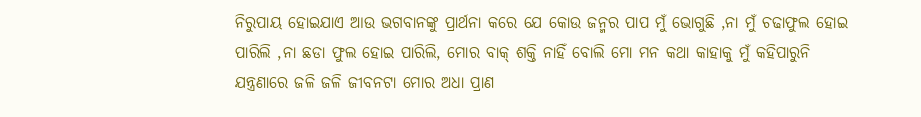ନିରୁପାୟ ହୋଇଯାଏ ଆଉ ଭଗବାନଙ୍କୁ ପ୍ରାର୍ଥନା କରେ ଯେ କୋଉ ଜନ୍ମର ପାପ ମୁଁ ଭୋଗୁଛି ,ନା ମୁଁ ଚଢାଫୁଲ ହୋଇ ପାରିଲି ,ନା ଛଡା ଫୁଲ ହୋଇ ପାରିଲି, ମୋର ବାକ୍ ଶକ୍ତି ନାହିଁ ବୋଲି ମୋ ମନ କଥା କାହାକୁ ମୁଁ କହିପାରୁନି ଯନ୍ତ୍ରଣାରେ ଜଳି ଜଳି ଜୀବନଟା ମୋର ଅଧା ପ୍ରାଣ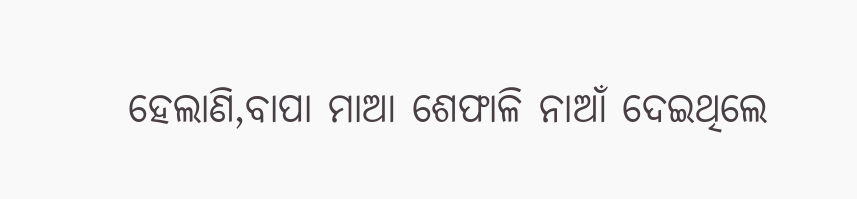ହେଲାଣି,ବାପା ମାଆ ଶେଫାଳି ନାଆଁ ଦେଇଥିଲେ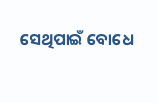ସେଥିପାଇଁ ବୋଧେ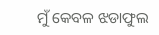ମୁଁ କେବଳ ଝଡାଫୁଲ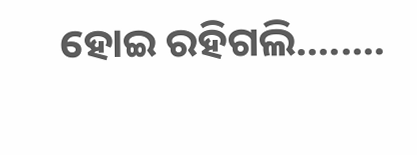ହୋଇ ରହିଗଲି........